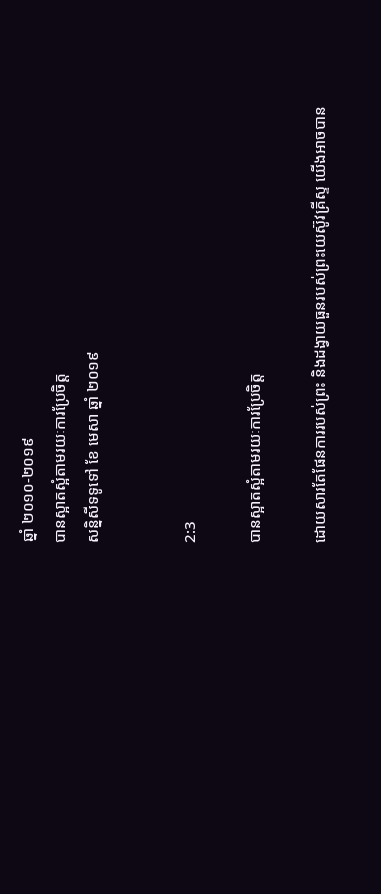ឆ្នាំ ២០១០-២០១៩
បានស្អាតស្អំតាមរយៈការប្រែចិត្ត
សន្និសីទទូទៅ ខែ មេសា ឆ្នាំ ២០១៩


2:3

បានស្អាតស្អំតាមរយៈការប្រែចិត្ត

ដោយសារតែផែនការរបស់ព្រះ និងដង្វាយធួនរបស់ព្រះយេស៊ូវគ្រីស្ទ យើងអាចបាន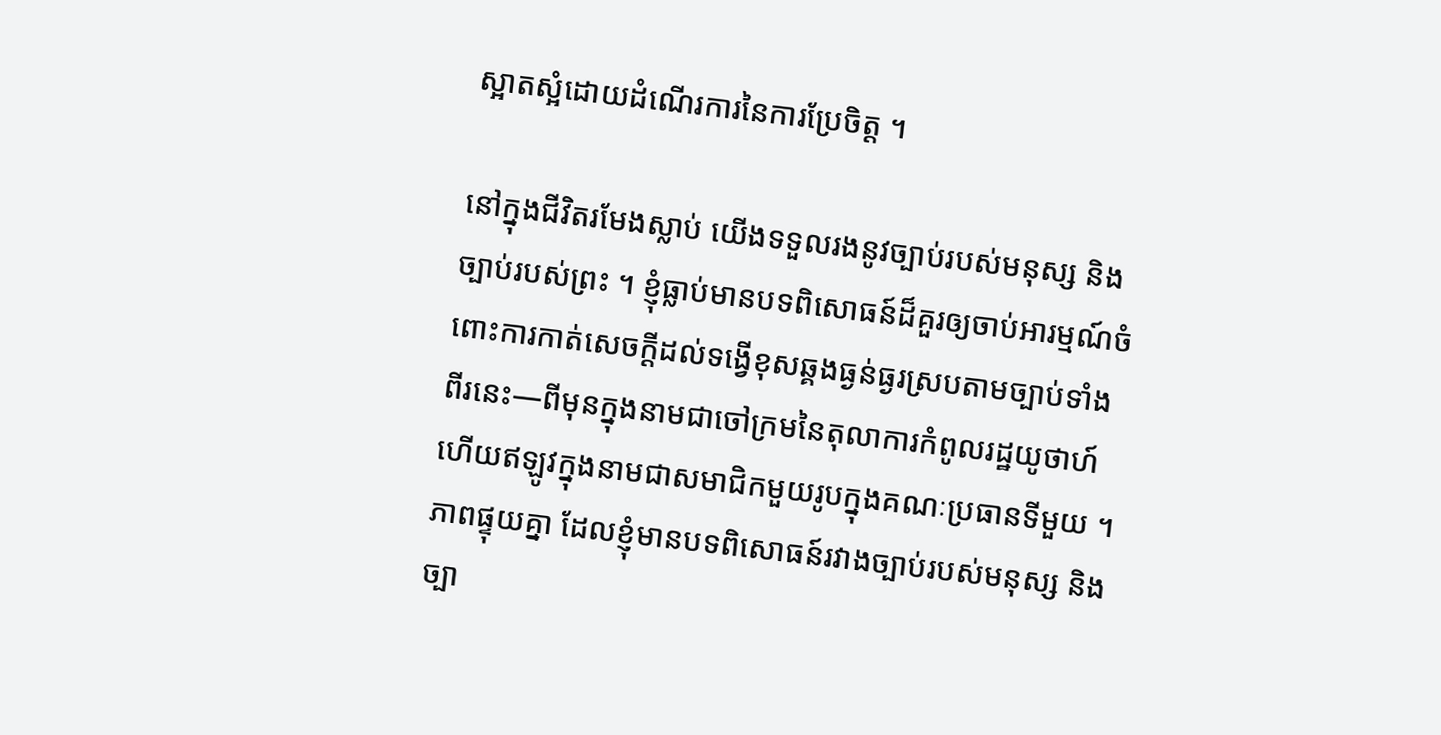ស្អាតស្អំដោយដំណើរការនៃការប្រែចិត្ត ។

នៅក្នុងជីវិតរមែងស្លាប់ យើងទទួលរងនូវច្បាប់របស់មនុស្ស និងច្បាប់របស់ព្រះ ។ ខ្ញុំធ្លាប់មានបទពិសោធន៍ដ៏គួរឲ្យចាប់អារម្មណ៍ចំពោះការកាត់សេចក្ដីដល់ទង្វើខុសឆ្គងធ្ងន់ធ្ងរស្របតាមច្បាប់ទាំងពីរនេះ—ពីមុនក្នុងនាមជាចៅក្រមនៃតុលាការកំពូលរដ្ឋយូថាហ៍ ហើយឥឡូវក្នុងនាមជាសមាជិកមួយរូបក្នុងគណៈប្រធានទីមួយ ។ ភាពផ្ទុយគ្នា ដែលខ្ញុំមានបទពិសោធន៍រវាងច្បាប់របស់មនុស្ស និងច្បា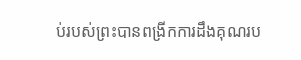ប់របស់ព្រះបានពង្រីកការដឹងគុណរប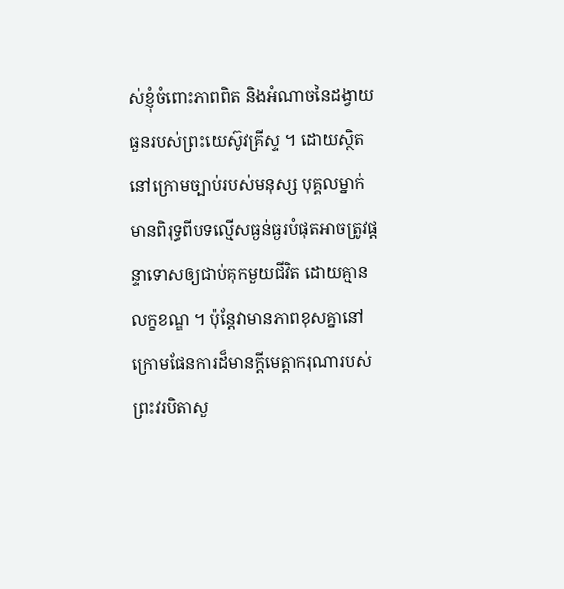ស់ខ្ញុំចំពោះភាពពិត និងអំណាចនៃដង្វាយធួនរបស់ព្រះយេស៊ូវគ្រីស្ទ ។ ដោយស្ថិតនៅក្រោមច្បាប់របស់មនុស្ស បុគ្គលម្នាក់មានពិរុទ្ធពីបទល្មើសធ្ងន់ធ្ងរបំផុតអាចត្រូវផ្ដន្ទាទោសឲ្យជាប់គុកមួយជីវិត ដោយគ្មានលក្ខខណ្ឌ ។ ប៉ុន្តែវាមានភាពខុសគ្នានៅក្រោមផែនការដ៏មានក្ដីមេត្តាករុណារបស់ព្រះវរបិតាសួ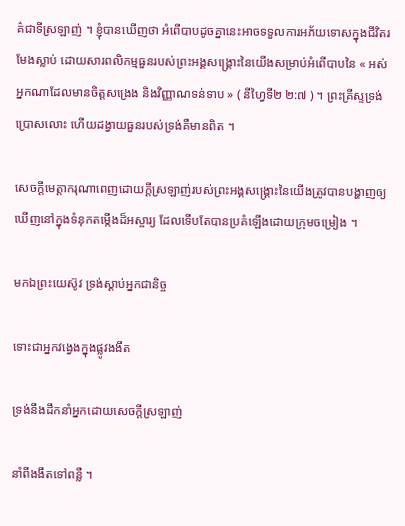គ៌ជាទីស្រឡាញ់ ។ ខ្ញុំបានឃើញថា អំពើបាបដូចគ្នានេះអាចទទួលការអភ័យទោសក្នុងជីវិតរមែងស្លាប់ ដោយសារពលិកម្មធួនរបស់ព្រះអង្គសង្គ្រោះនៃយើងសម្រាប់អំពើបាបនៃ « អស់អ្នកណាដែលមានចិត្តសង្រេង និងវិញ្ញាណទន់ទាប » ( នីហ្វៃទី២ ២:៧ ) ។ ព្រះគ្រីស្ទទ្រង់ប្រោសលោះ ហើយដង្វាយធួនរបស់ទ្រង់គឺមានពិត ។

សេចក្ដីមេត្តាករុណាពេញដោយក្ដីស្រឡាញ់របស់ព្រះអង្គសង្គ្រោះនៃយើងត្រូវបានបង្ហាញឲ្យឃើញនៅក្នុងទំនុកតម្កើងដ៏អស្ចារ្យ ដែលទើបតែបានប្រគំឡើងដោយក្រុមចម្រៀង ។

មកឯព្រះយេស៊ូវ ទ្រង់ស្ដាប់អ្នកជានិច្ច

ទោះជាអ្នកវង្វេងក្នុងផ្លូវងងឹត

ទ្រង់នឹងដឹកនាំអ្នកដោយសេចក្ដីស្រឡាញ់

នាំពីងងឹតទៅពន្លឺ ។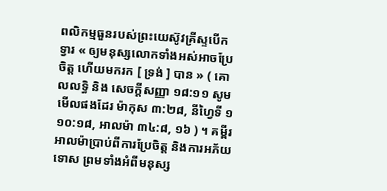ពលិកម្មធួនរបស់ព្រះយេស៊ូវគ្រីស្ទបើកទ្វារ « ឲ្យមនុស្សលោកទាំងអស់អាចប្រែចិត្ត ហើយមករក [ ទ្រង់ ] បាន » ( គោលលទ្ធិ និង សេចក្ដីសញ្ញា ១៨:១១ សូមមើលផងដែរ ម៉ាកុស ៣:២៨, នីហ្វៃទី ១ ១០:១៨, អាលម៉ា ៣៤:៨, ១៦ ) ។ គម្ពីរអាលម៉ាប្រាប់ពីការប្រែចិត្ត និងការអភ័យទោស ព្រមទាំងអំពីមនុស្ស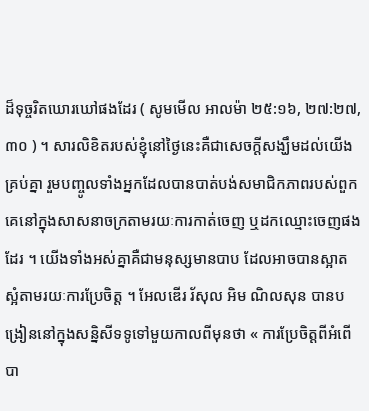ដ៏ទុច្ចរិតឃោរឃៅផងដែរ ( សូមមើល អាលម៉ា ២៥:១៦, ២៧:២៧, ៣០ ) ។ សារលិខិតរបស់ខ្ញុំនៅថ្ងៃនេះគឺជាសេចក្ដីសង្ឃឹមដល់យើងគ្រប់គ្នា រួមបញ្ចូលទាំងអ្នកដែលបានបាត់បង់សមាជិកភាពរបស់ពួកគេនៅក្នុងសាសនាចក្រតាមរយៈការកាត់ចេញ ឬដកឈ្មោះចេញផងដែរ ។ យើងទាំងអស់គ្នាគឺជាមនុស្សមានបាប ដែលអាចបានស្អាតស្អំតាមរយៈការប្រែចិត្ត ។ អែលឌើរ រ័សុល អិម ណិលសុន បានបង្រៀននៅក្នុងសន្និសីទទូទៅមួយកាលពីមុនថា « ការប្រែចិត្តពីអំពើបា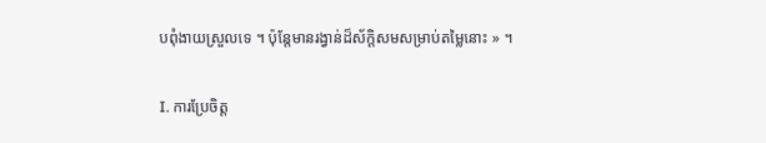បពុំងាយស្រួលទេ ។ ប៉ុន្តែមានរង្វាន់ដ៏ស័ក្ដិសមសម្រាប់តម្លៃនោះ » ។

I. ការប្រែចិត្ត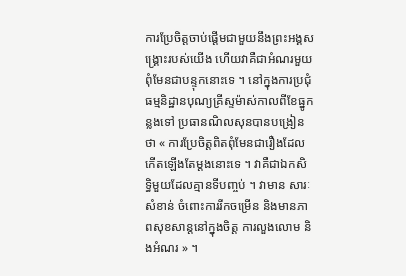ការប្រែចិត្តចាប់ផ្ដើមជាមួយនឹងព្រះអង្គសង្គ្រោះរបស់យើង ហើយវាគឺជាអំណរមួយ ពុំមែនជាបន្ទុកនោះទេ ។ នៅក្នុងការប្រជុំធម្មនិដ្ឋានបុណ្យគ្រីស្ទម៉ាស់កាលពីខែធ្នូកន្លងទៅ ប្រធានណិលសុនបានបង្រៀនថា « ការប្រែចិត្តពិតពុំមែនជារឿងដែលកើតឡើងតែម្ដងនោះទេ ។ វាគឺជាឯកសិទ្ធិមួយដែលគ្មានទីបញ្ចប់ ។ វាមាន សារៈសំខាន់ ចំពោះការរីកចម្រើន និងមានភាពសុខសាន្តនៅក្នុងចិត្ត ការលួងលោម និងអំណរ » ។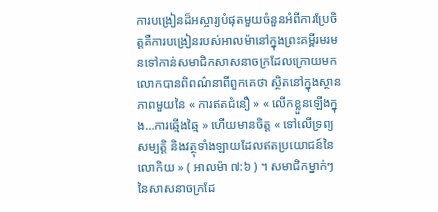ការបង្រៀនដ៏អស្ចារ្យបំផុតមួយចំនួនអំពីការប្រែចិត្តគឺការបង្រៀនរបស់អាលម៉ានៅក្នុងព្រះគម្ពីរមរមនទៅកាន់សមាជិកសាសនាចក្រដែលក្រោយមកលោកបានពិពណ៌នាពីពួកគេថា ស្ថិតនៅក្នុងស្ថានភាពមួយនៃ « ការឥតជំនឿ » « លើកខ្លួនឡើងក្នុង…ការឆ្មើងឆ្មៃ » ហើយមានចិត្ត « ទៅលើទ្រព្យសម្បត្តិ និងវត្ថុទាំងឡាយដែលឥតប្រយោជន៍នៃលោកិយ » ( អាលម៉ា ៧:៦ ) ។ សមាជិកម្នាក់ៗនៃសាសនាចក្រដែ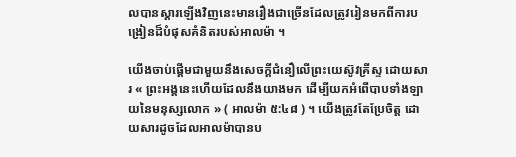លបានស្ដារឡើងវិញនេះមានរឿងជាច្រើនដែលត្រូវរៀនមកពីការបង្រៀនដ៏បំផុសគំនិតរបស់អាលម៉ា ។

យើងចាប់ផ្ដើមជាមួយនឹងសេចក្ដីជំនឿលើព្រះយេស៊ូវគ្រីស្ទ ដោយសារ « ព្រះអង្គនេះហើយដែលនឹងយាងមក ដើម្បីយកអំពើបាបទាំងឡាយនៃមនុស្សលោក » ( អាលម៉ា ៥:៤៨ ) ។ យើងត្រូវតែប្រែចិត្ត ដោយសារដូចដែលអាលម៉ាបានប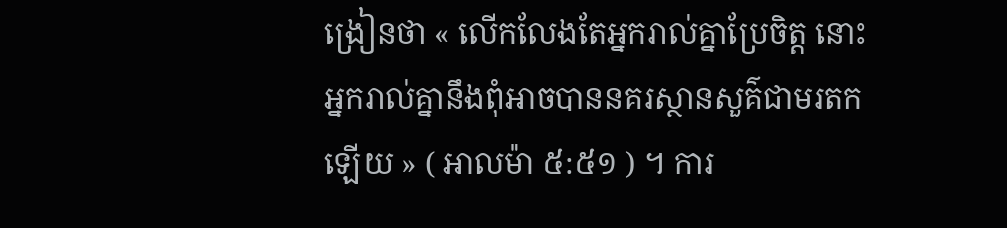ង្រៀនថា « លើកលែងតែអ្នករាល់គ្នាប្រែចិត្ត នោះអ្នករាល់គ្នានឹងពុំអាចបាននគរស្ថានសួគ៌ជាមរតកឡើយ » ( អាលម៉ា ៥:៥១ ) ។ ការ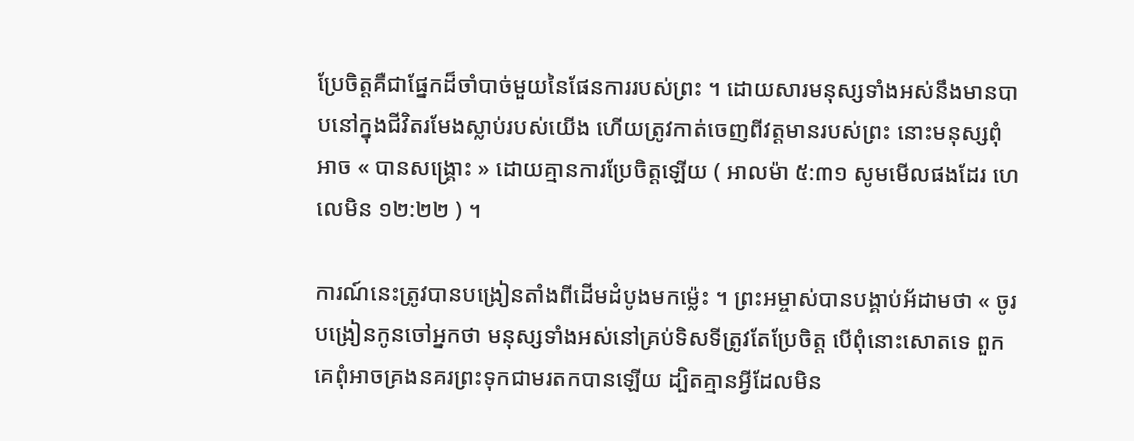ប្រែចិត្តគឺជាផ្នែកដ៏ចាំបាច់មួយនៃផែនការរបស់ព្រះ ។ ដោយសារមនុស្សទាំងអស់នឹងមានបាបនៅក្នុងជីវិតរមែងស្លាប់របស់យើង ហើយត្រូវកាត់ចេញពីវត្តមានរបស់ព្រះ នោះមនុស្សពុំអាច « បានសង្គ្រោះ » ដោយគ្មានការប្រែចិត្តឡើយ ( អាលម៉ា ៥:៣១ សូមមើលផងដែរ ហេលេមិន ១២:២២ ) ។

ការណ៍នេះត្រូវបានបង្រៀនតាំងពីដើមដំបូងមកម៉្លេះ ។ ព្រះអម្ចាស់បានបង្គាប់អ័ដាមថា « ចូរបង្រៀនកូនចៅអ្នកថា មនុស្សទាំងអស់នៅគ្រប់ទិសទីត្រូវតែប្រែចិត្ត បើពុំនោះសោតទេ ពួកគេពុំអាចគ្រងនគរព្រះទុកជាមរតកបានឡើយ ដ្បិតគ្មានអ្វីដែលមិន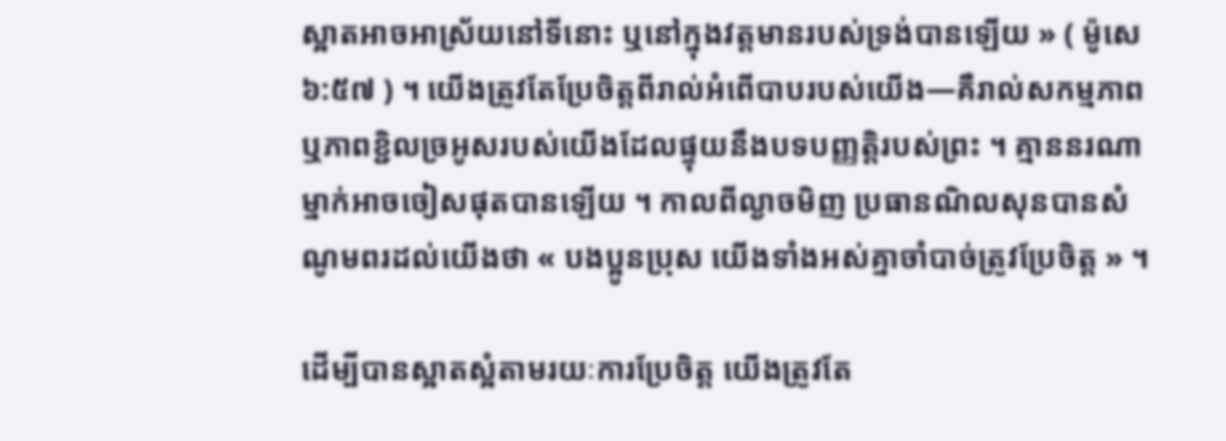ស្អាតអាចអាស្រ័យនៅទីនោះ ឬនៅក្នុងវត្តមានរបស់ទ្រង់បានឡើយ » ( ម៉ូសេ ៦:៥៧ ) ។ យើងត្រូវតែប្រែចិត្តពីរាល់អំពើបាបរបស់យើង—គឺរាល់សកម្មភាព ឬភាពខ្ជិលច្រអូសរបស់យើងដែលផ្ទុយនឹងបទបញ្ញត្តិរបស់ព្រះ ។ គ្មាននរណាម្នាក់អាចចៀសផុតបានឡើយ ។ កាលពីល្ងាចមិញ ប្រធានណិលសុនបានសំណូមពរដល់យើងថា « បងប្អូនប្រុស យើងទាំងអស់គ្នាចាំបាច់ត្រូវប្រែចិត្ត » ។

ដើម្បីបានស្អាតស្អំតាមរយៈការប្រែចិត្ត យើងត្រូវតែ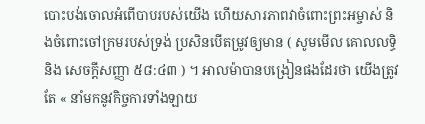បោះបង់ចោលអំពើបាបរបស់យើង ហើយសារភាពវាចំពោះព្រះអម្ចាស់ និងចំពោះចៅក្រមរបស់ទ្រង់ ប្រសិនបើតម្រូវឲ្យមាន ( សូមមើល គោលលទ្ធិ និង សេចក្ដីសញ្ញា ៥៨:៤៣ ) ។ អាលម៉ាបានបង្រៀនផងដែរថា យើងត្រូវតែ « នាំមកនូវកិច្ចការទាំងឡាយ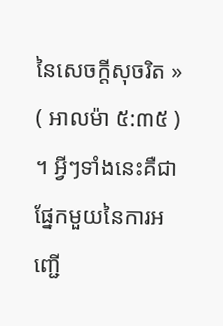នៃសេចក្ដីសុចរិត » ( អាលម៉ា ៥:៣៥ ) ។ អ្វីៗទាំងនេះគឺជាផ្នែកមួយនៃការអញ្ជើ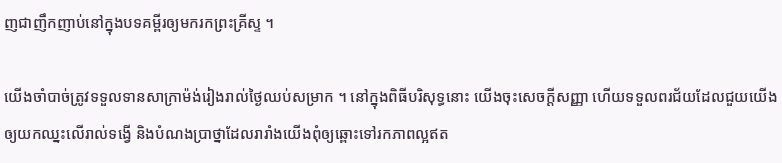ញជាញឹកញាប់នៅក្នុងបទគម្ពីរឲ្យមករកព្រះគ្រីស្ទ ។

យើងចាំបាច់ត្រូវទទួលទានសាក្រាម៉ង់រៀងរាល់ថ្ងៃឈប់សម្រាក ។ នៅក្នុងពិធីបរិសុទ្ធនោះ យើងចុះសេចក្ដីសញ្ញា ហើយទទួលពរជ័យដែលជួយយើងឲ្យយកឈ្នះលើរាល់ទង្វើ និងបំណងប្រាថ្នាដែលរារាំងយើងពុំឲ្យឆ្ពោះទៅរកភាពល្អឥត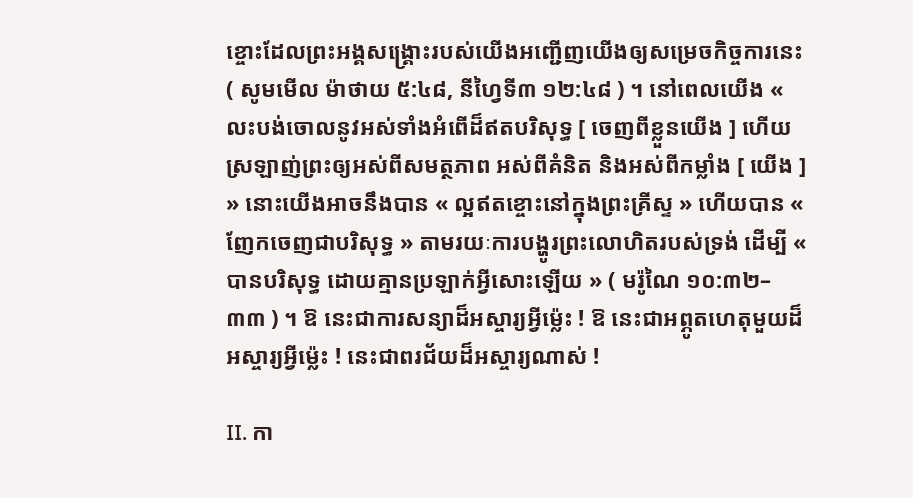ខ្ចោះដែលព្រះអង្គសង្គ្រោះរបស់យើងអញ្ជើញយើងឲ្យសម្រេចកិច្ចការនេះ ( សូមមើល ម៉ាថាយ ៥:៤៨, នីហ្វៃទី៣ ១២:៤៨ ) ។ នៅពេលយើង « លះបង់ចោលនូវអស់ទាំងអំពើដ៏ឥតបរិសុទ្ធ [ ចេញពីខ្លួនយើង ] ហើយស្រឡាញ់ព្រះឲ្យអស់ពីសមត្ថភាព អស់ពីគំនិត និងអស់ពីកម្លាំង [ យើង ] » នោះយើងអាចនឹងបាន « ល្អឥតខ្ចោះនៅក្នុងព្រះគ្រីស្ទ » ហើយបាន « ញែកចេញជាបរិសុទ្ធ » តាមរយៈការបង្ហូរព្រះលោហិតរបស់ទ្រង់ ដើម្បី « បានបរិសុទ្ធ ដោយគ្មានប្រឡាក់អ្វីសោះឡើយ » ( មរ៉ូណៃ ១០:៣២–៣៣ ) ។ ឱ នេះជាការសន្យាដ៏អស្ចារ្យអ្វីម៉្លេះ ! ឱ នេះជាអព្ភូតហេតុមួយដ៏អស្ចារ្យអ្វីម៉្លេះ ! នេះជាពរជ័យដ៏អស្ចារ្យណាស់ !

II. កា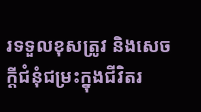រទទួលខុសត្រូវ និងសេចក្តីជំនុំជម្រះក្នុងជីវិតរ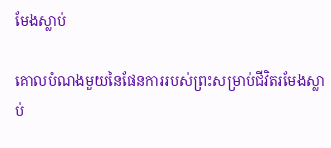មែងស្លាប់

គោលបំណងមួយនៃផែនការរបស់ព្រះសម្រាប់ជីវិតរមែងស្លាប់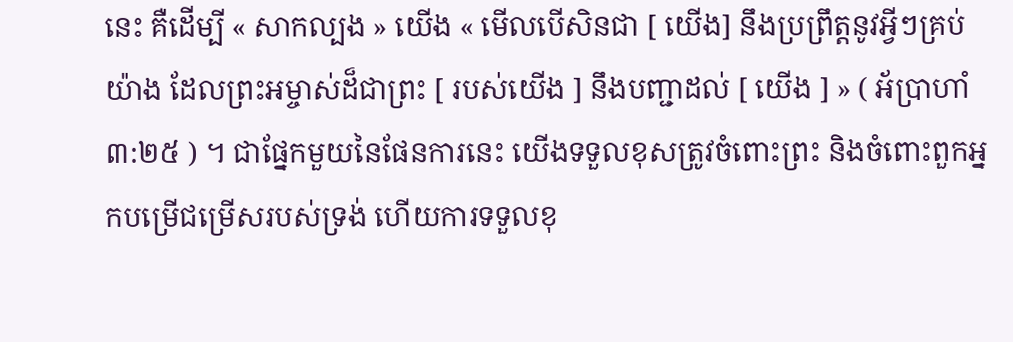នេះ គឺដើម្បី « សាកល្បង » យើង « មើលបើសិនជា [ យើង] នឹងប្រព្រឹត្តនូវអ្វីៗគ្រប់យ៉ាង ដែលព្រះអម្ចាស់ដ៏ជាព្រះ [ របស់យើង ] នឹងបញ្ជាដល់ [ យើង ] » ( អ័ប្រាហាំ ៣:២៥ ) ។ ជាផ្នែកមួយនៃផែនការនេះ យើងទទួលខុសត្រូវចំពោះព្រះ និងចំពោះពួកអ្នកបម្រើជម្រើសរបស់ទ្រង់ ហើយការទទួលខុ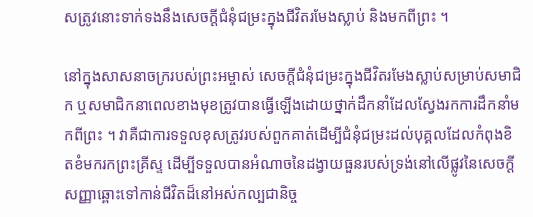សត្រូវនោះទាក់ទងនឹងសេចក្ដីជំនុំជម្រះក្នុងជីវិតរមែងស្លាប់ និងមកពីព្រះ ។

នៅក្នុងសាសនាចក្ររបស់ព្រះអម្ចាស់ សេចក្ដីជំនុំជម្រះក្នុងជីវិតរមែងស្លាប់សម្រាប់សមាជិក ឬសមាជិកនាពេលខាងមុខត្រូវបានធ្វើឡើងដោយថ្នាក់ដឹកនាំដែលស្វែងរកការដឹកនាំមកពីព្រះ ។ វាគឺជាការទទួលខុសត្រូវរបស់ពួកគាត់ដើម្បីជំនុំជម្រះដល់បុគ្គលដែលកំពុងខិតខំមករកព្រះគ្រីស្ទ ដើម្បីទទួលបានអំណាចនៃដង្វាយធួនរបស់ទ្រង់នៅលើផ្លូវនៃសេចក្ដីសញ្ញាឆ្ពោះទៅកាន់ជីវិតដ៏នៅអស់កល្បជានិច្ច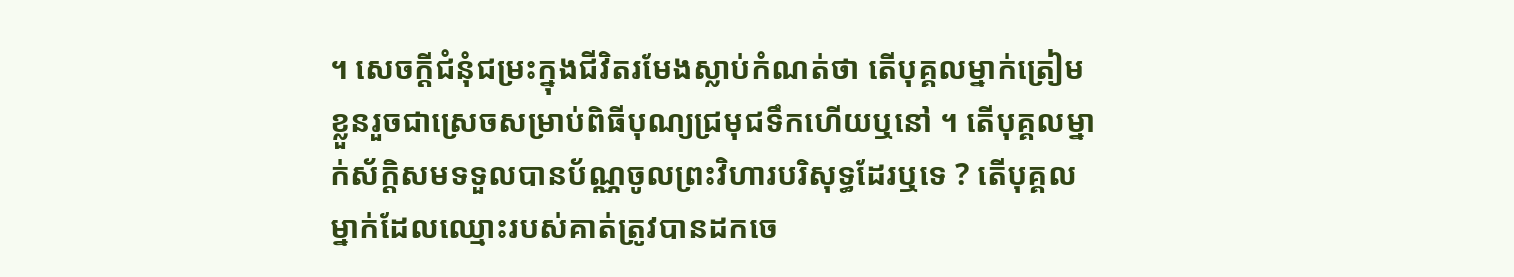។ សេចក្ដីជំនុំជម្រះក្នុងជីវិតរមែងស្លាប់កំណត់ថា តើបុគ្គលម្នាក់ត្រៀមខ្លួនរួចជាស្រេចសម្រាប់ពិធីបុណ្យជ្រមុជទឹកហើយឬនៅ ។ តើបុគ្គលម្នាក់ស័ក្ដិសមទទួលបានប័ណ្ណចូលព្រះវិហារបរិសុទ្ធដែរឬទេ ? តើបុគ្គលម្នាក់ដែលឈ្មោះរបស់គាត់ត្រូវបានដកចេ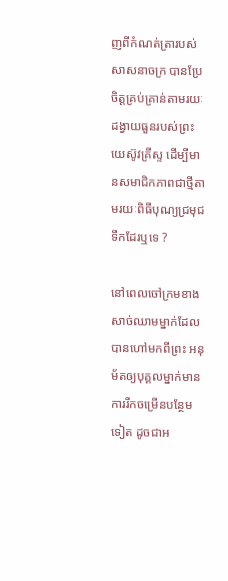ញពីកំណត់ត្រារបស់សាសនាចក្រ បានប្រែចិត្តគ្រប់គ្រាន់តាមរយៈដង្វាយធួនរបស់ព្រះយេស៊ូវគ្រីស្ទ ដើម្បីមានសមាជិកភាពជាថ្មីតាមរយៈពិធីបុណ្យជ្រមុជទឹកដែរឬទេ ?

នៅពេលចៅក្រមខាងសាច់ឈាមម្នាក់ដែលបានហៅមកពីព្រះ អនុម័តឲ្យបុគ្គលម្នាក់មានការរីកចម្រើនបន្ថែមទៀត ដូចជាអ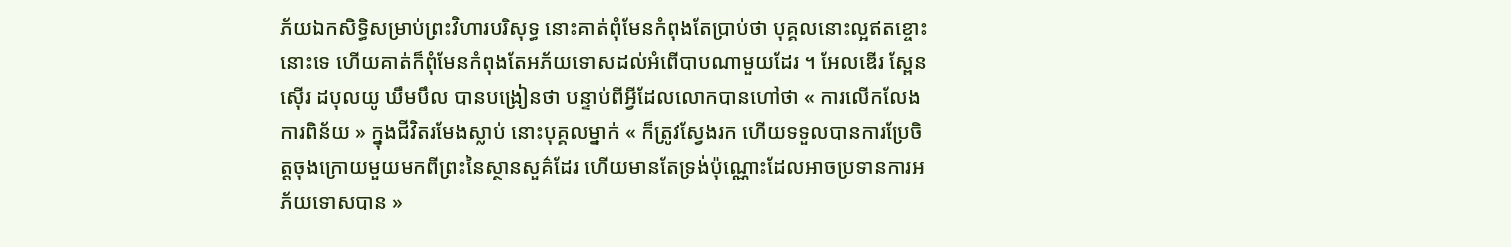ភ័យឯកសិទ្ធិសម្រាប់ព្រះវិហារបរិសុទ្ធ នោះគាត់ពុំមែនកំពុងតែប្រាប់ថា បុគ្គលនោះល្អឥតខ្ចោះនោះទេ ហើយគាត់ក៏ពុំមែនកំពុងតែអភ័យទោសដល់អំពើបាបណាមួយដែរ ។ អែលឌើរ ស្ពែនស៊ើរ ដបុលយូ ឃឹមបឹល បានបង្រៀនថា បន្ទាប់ពីអ្វីដែលលោកបានហៅថា « ការលើកលែងការពិន័យ » ក្នុងជីវិតរមែងស្លាប់ នោះបុគ្គលម្នាក់ « ក៏ត្រូវស្វែងរក ហើយទទួលបានការប្រែចិត្តចុងក្រោយមួយមកពីព្រះនៃស្ថានសួគ៌ដែរ ហើយមានតែទ្រង់ប៉ុណ្ណោះដែលអាចប្រទានការអភ័យទោសបាន »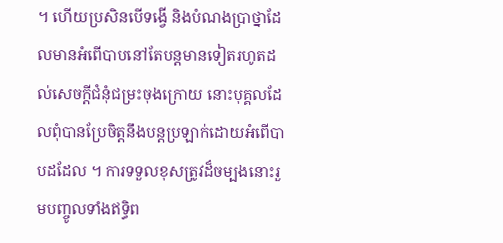។ ហើយប្រសិនបើទង្វើ និងបំណងប្រាថ្នាដែលមានអំពើបាបនៅតែបន្តមានទៀតរហូតដល់សេចក្តីជំនុំជម្រះចុងក្រោយ នោះបុគ្គលដែលពុំបានប្រែចិត្តនឹងបន្តប្រឡាក់ដោយអំពើបាបដដែល ។ ការទទួលខុសត្រូវដ៏ចម្បងនោះរួមបញ្ចូលទាំងឥទ្ធិព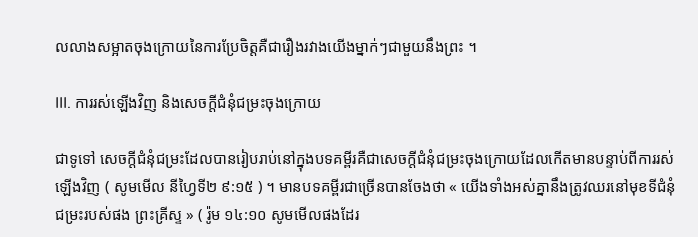លលាងសម្អាតចុងក្រោយនៃការប្រែចិត្តគឺជារឿងរវាងយើងម្នាក់ៗជាមួយនឹងព្រះ ។

III. ការរស់ឡើងវិញ និងសេចក្តីជំនុំជម្រះចុងក្រោយ

ជាទូទៅ សេចក្តីជំនុំជម្រះដែលបានរៀបរាប់នៅក្នុងបទគម្ពីរគឺជាសេចក្តីជំនុំជម្រះចុងក្រោយដែលកើតមានបន្ទាប់ពីការរស់ឡើងវិញ ( សូមមើល នីហ្វៃទី២ ៩:១៥ ) ។ មានបទគម្ពីរជាច្រើនបានចែងថា « យើងទាំងអស់គ្នានឹងត្រូវឈរនៅមុខទីជំនុំជម្រះរបស់ផង ព្រះគ្រីស្ទ » ( រ៉ូម ១៤:១០ សូមមើលផងដែរ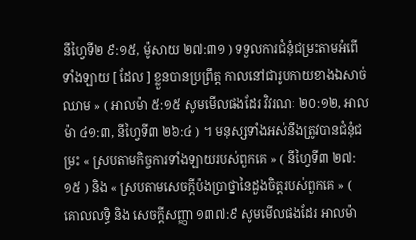នីហ្វៃទី២ ៩:១៥, ម៉ូសាយ ២៧:៣១ ) ទទួលការជំនុំជម្រះតាមអំពើទាំងឡាយ [ ដែល ] ខ្លួនបានប្រព្រឹត្ត កាលនៅជារូបកាយខាងឯសាច់ឈាម » ( អាលម៉ា ៥:១៥ សូមមើលផងដែរ វិវរណៈ ២០:១២, អាលម៉ា ៤១:៣, នីហ្វៃទី៣ ២៦:៤ ) ។ មនុស្សទាំងអស់នឹងត្រូវបានជំនុំជម្រះ « ស្របតាមកិច្ចការទាំងឡាយរបស់ពួកគេ » ( នីហ្វៃទី៣ ២៧:១៥ ) និង « ស្របតាមសេចក្ដីប៉ងប្រាថ្នានៃដួងចិត្តរបស់ពួកគេ » ( គោលលទ្ធិ និង សេចក្ដីសញ្ញា ១៣៧:៩ សូមមើលផងដែរ អាលម៉ា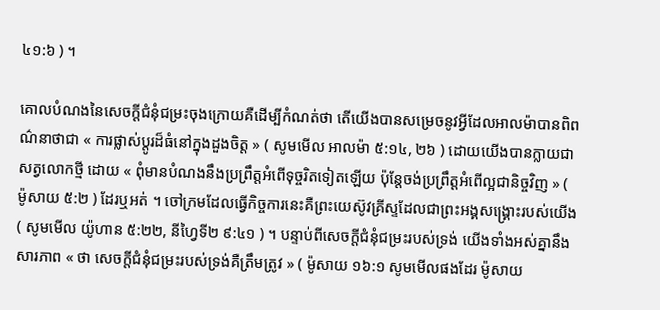៤១:៦ ) ។

គោលបំណងនៃសេចក្ដីជំនុំជម្រះចុងក្រោយគឺដើម្បីកំណត់ថា តើយើងបានសម្រេចនូវអ្វីដែលអាលម៉ាបានពិពណ៌នាថាជា « ការផ្លាស់ប្ដូរដ៏ធំនៅក្នុងដួងចិត្ត » ( សូមមើល អាលម៉ា ៥:១៤, ២៦ ) ដោយយើងបានក្លាយជាសត្វលោកថ្មី ដោយ « ពុំមានបំណងនឹងប្រព្រឹត្តអំពើទុច្ចរិតទៀតឡើយ ប៉ុន្តែចង់ប្រព្រឹត្តអំពើល្អជានិច្ចវិញ » ( ម៉ូសាយ ៥:២ ) ដែរឬអត់ ។ ចៅក្រមដែលធ្វើកិច្ចការនេះគឺព្រះយេស៊ូវគ្រីស្ទដែលជាព្រះអង្គសង្គ្រោះរបស់យើង ( សូមមើល យ៉ូហាន ៥:២២, នីហ្វៃទី២ ៩:៤១ ) ។ បន្ទាប់ពីសេចក្ដីជំនុំជម្រះរបស់ទ្រង់ យើងទាំងអស់គ្នានឹងសារភាព « ថា សេចក្តីជំនុំជម្រះរបស់ទ្រង់គឺត្រឹមត្រូវ » ( ម៉ូសាយ ១៦:១ សូមមើលផងដែរ ម៉ូសាយ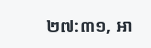២៧:៣១, អា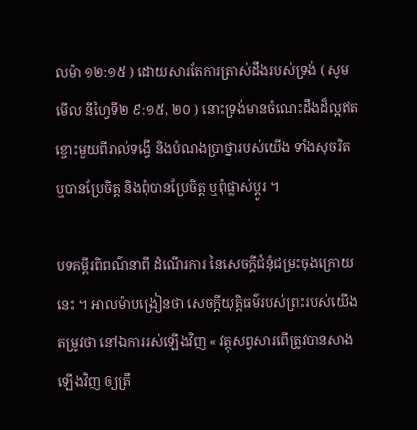លម៉ា ១២:១៥ ) ដោយសារតែការត្រាស់ដឹងរបស់ទ្រង់ ( សូមមើល នីហ្វៃទី២ ៩:១៥, ២០ ) នោះទ្រង់មានចំណេះដឹងដ៏ល្អឥតខ្ចោះមួយពីរាល់ទង្វើ និងបំណងប្រាថ្នារបស់យើង ទាំងសុចរិត ឬបានប្រែចិត្ត និងពុំបានប្រែចិត្ត ឬពុំផ្លាស់ប្ដូរ ។

បទគម្ពីរពិពណ៌នាពី ដំណើរការ នៃសេចក្ដីជំនុំជម្រះចុងក្រោយនេះ ។ អាលម៉ាបង្រៀនថា សេចក្ដីយុត្តិធម៌របស់ព្រះរបស់យើងតម្រូវថា នៅឯការរស់ឡើងវិញ « វត្ថុសព្វសារពើត្រូវបានសាងឡើងវិញ ឲ្យត្រឹ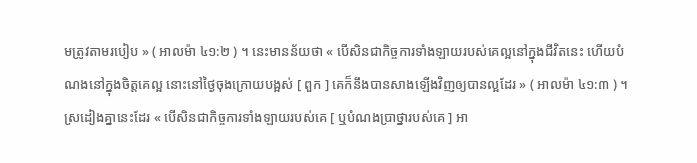មត្រូវតាមរបៀប » ( អាលម៉ា ៤១:២ ) ។ នេះមានន័យថា « បើសិនជាកិច្ចការទាំងឡាយរបស់គេល្អនៅក្នុងជីវិតនេះ ហើយបំណងនៅក្នុងចិត្តគេល្អ នោះនៅថ្ងៃចុងក្រោយបង្អស់ [ ពួក ] គេក៏នឹងបានសាងឡើងវិញឲ្យបានល្អដែរ » ( អាលម៉ា ៤១:៣ ) ។ ស្រដៀងគ្នានេះដែរ « បើសិនជាកិច្ចការទាំងឡាយរបស់គេ [ ឬបំណងប្រាថ្នារបស់គេ ] អា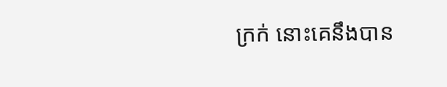ក្រក់ នោះគេនឹងបាន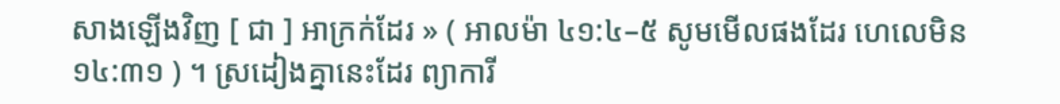សាងឡើងវិញ [ ជា ] អាក្រក់ដែរ » ( អាលម៉ា ៤១:៤–៥ សូមមើលផងដែរ ហេលេមិន ១៤:៣១ ) ។ ស្រដៀងគ្នានេះដែរ ព្យាការី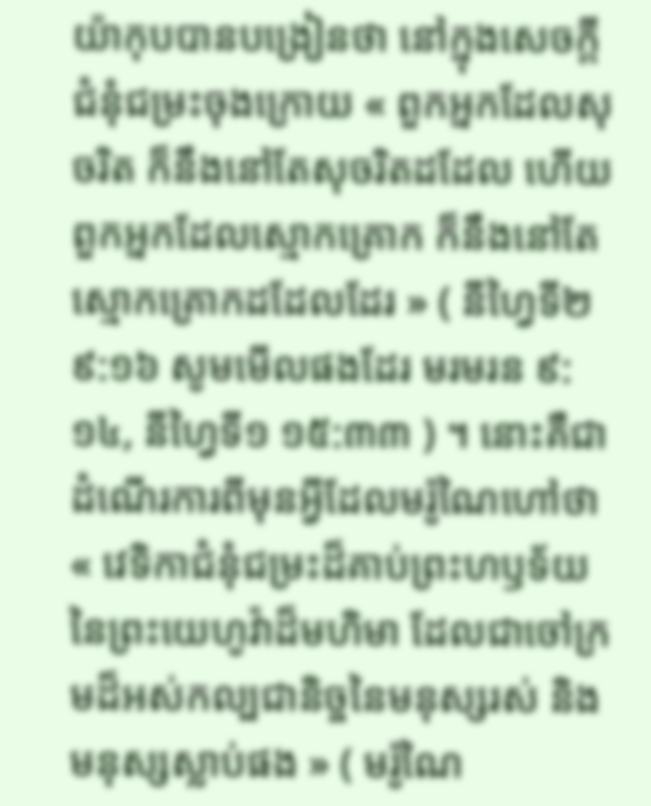យ៉ាកុបបានបង្រៀនថា នៅក្នុងសេចក្ដីជំនុំជម្រះចុងក្រោយ « ពួកអ្នកដែលសុចរិត ក៏នឹងនៅតែសុចរិតដដែល ហើយពួកអ្នកដែលស្មោកគ្រោក ក៏នឹងនៅតែស្មោកគ្រោកដដែលដែរ » ( នីហ្វៃទី២ ៩:១៦ សូមមើលផងដែរ មរមរន ៩:១៤, នីហ្វៃទី១ ១៥:៣៣ ) ។ នោះគឺជាដំណើរការពីមុនអ្វីដែលមរ៉ូណៃហៅថា « វេទិកាជំនុំជម្រះដ៏គាប់ព្រះហឫទ័យនៃព្រះយេហូវ៉ាដ៏មហិមា ដែលជាចៅក្រមដ៏អស់កល្បជានិច្ចនៃមនុស្សរស់ និងមនុស្សស្លាប់ផង » ( មរ៉ូណៃ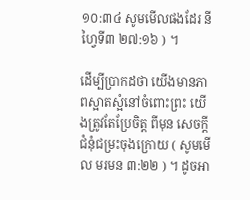១០:៣៤ សូមមើលផងដែរ នីហ្វៃទី៣ ២៧:១៦ ) ។

ដើម្បីប្រាកដថា យើងមានភាពស្អាតស្អំនៅចំពោះព្រះ យើងត្រូវតែប្រែចិត្ត ពីមុន សេចក្ដីជំនុំជម្រះចុងក្រោយ ( សូមមើល មរមន ៣:២២ ) ។ ដូចអា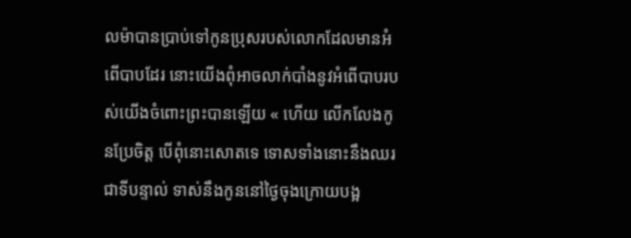លម៉ាបានប្រាប់ទៅកូនប្រុសរបស់លោកដែលមានអំពើបាបដែរ នោះយើងពុំអាចលាក់បាំងនូវអំពើបាបរបស់យើងចំពោះព្រះបានឡើយ « ហើយ លើកលែងកូនប្រែចិត្ត បើពុំនោះសោតទេ ទោសទាំងនោះនឹងឈរជាទីបន្ទាល់ ទាស់នឹងកូននៅថ្ងៃចុងក្រោយបង្អ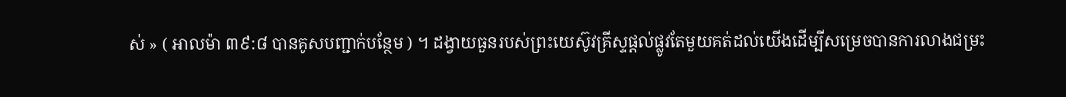ស់ » ( អាលម៉ា ៣៩:៨ បានគូសបញ្ជាក់បន្ថែម ) ។ ដង្វាយធួនរបស់ព្រះយេស៊ូវគ្រីស្ទផ្ដល់ផ្លូវតែមួយគត់ដល់យើងដើម្បីសម្រេចបានការលាងជម្រះ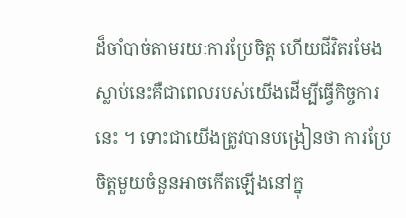ដ៏ចាំបាច់តាមរយៈការប្រែចិត្ត ហើយជីវិតរមែងស្លាប់នេះគឺជាពេលរបស់យើងដើម្បីធ្វើកិច្ចការនេះ ។ ទោះជាយើងត្រូវបានបង្រៀនថា ការប្រែចិត្តមួយចំនួនអាចកើតឡើងនៅក្នុ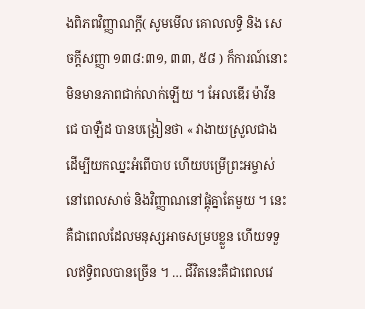ងពិភពវិញ្ញាណក្ដី( សូមមើល គោលលទ្ធិ និង សេចក្ដីសញ្ញា ១៣៨:៣១, ៣៣, ៥៨ ) ក៏ការណ៍នោះមិនមានភាពជាក់លាក់ឡើយ ។ អែលឌើរ ម៉ាវីន ជេ បាឡឺដ បានបង្រៀនថា « វាងាយស្រួលជាងដើម្បីយកឈ្នះអំពើបាប ហើយបម្រើព្រះអម្ចាស់ នៅពេលសាច់ និងវិញ្ញាណនៅផ្គុំគ្នាតែមួយ ។ នេះគឺជាពេលដែលមនុស្សអាចសម្របខ្លួន ហើយទទួលឥទ្ធិពលបានច្រើន ។ … ជីវិតនេះគឺជាពេលវេ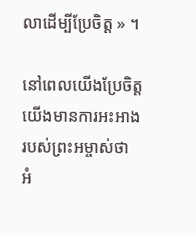លាដើម្បីប្រែចិត្ត » ។

នៅពេលយើងប្រែចិត្ត យើងមានការអះអាងរបស់ព្រះអម្ចាស់ថា អំ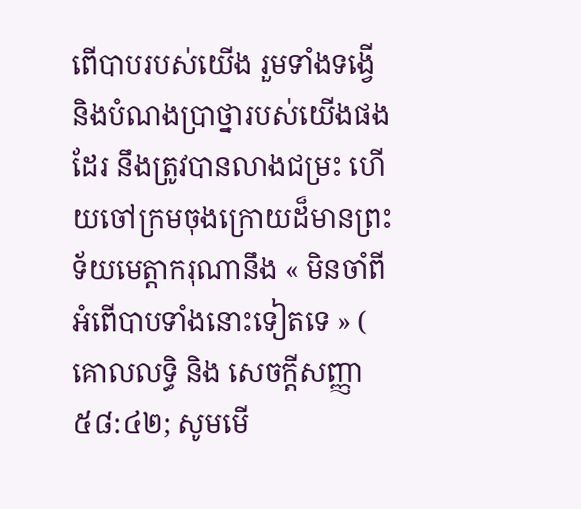ពើបាបរបស់យើង រួមទាំងទង្វើ និងបំណងប្រាថ្នារបស់យើងផងដែរ នឹងត្រូវបានលាងជម្រះ ហើយចៅក្រមចុងក្រោយដ៏មានព្រះទ័យមេត្តាករុណានឹង « មិនចាំពីអំពើបាបទាំងនោះទៀតទេ » ( គោលលទ្ធិ និង សេចក្ដីសញ្ញា ៥៨:៤២; សូមមើ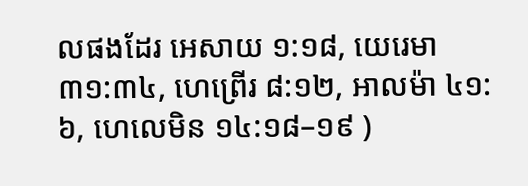លផងដែរ អេសាយ ១:១៨, យេរេមា ៣១:៣៤, ហេព្រើរ ៨:១២, អាលម៉ា ៤១:៦, ហេលេមិន ១៤:១៨–១៩ )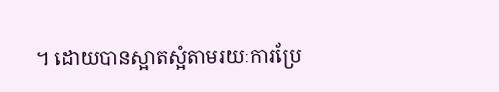។ ដោយបានស្អាតស្អំតាមរយៈការប្រែ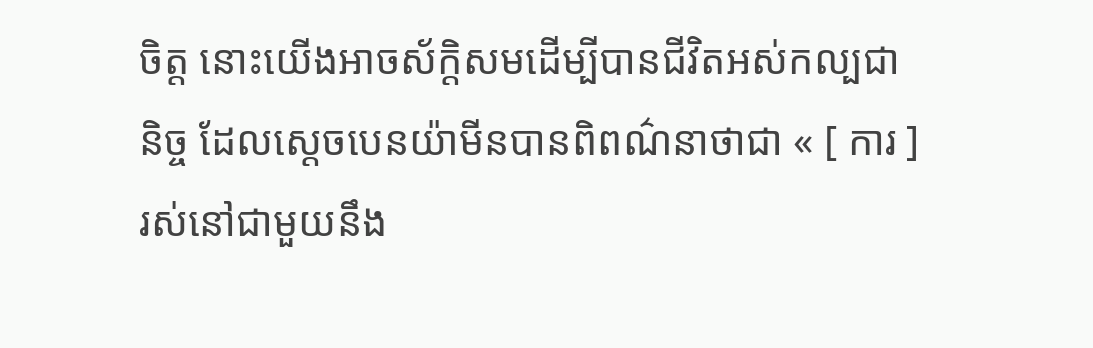ចិត្ត នោះយើងអាចស័ក្ដិសមដើម្បីបានជីវិតអស់កល្បជានិច្ច ដែលស្ដេចបេនយ៉ាមីនបានពិពណ៌នាថាជា « [ ការ ] រស់នៅជាមួយនឹង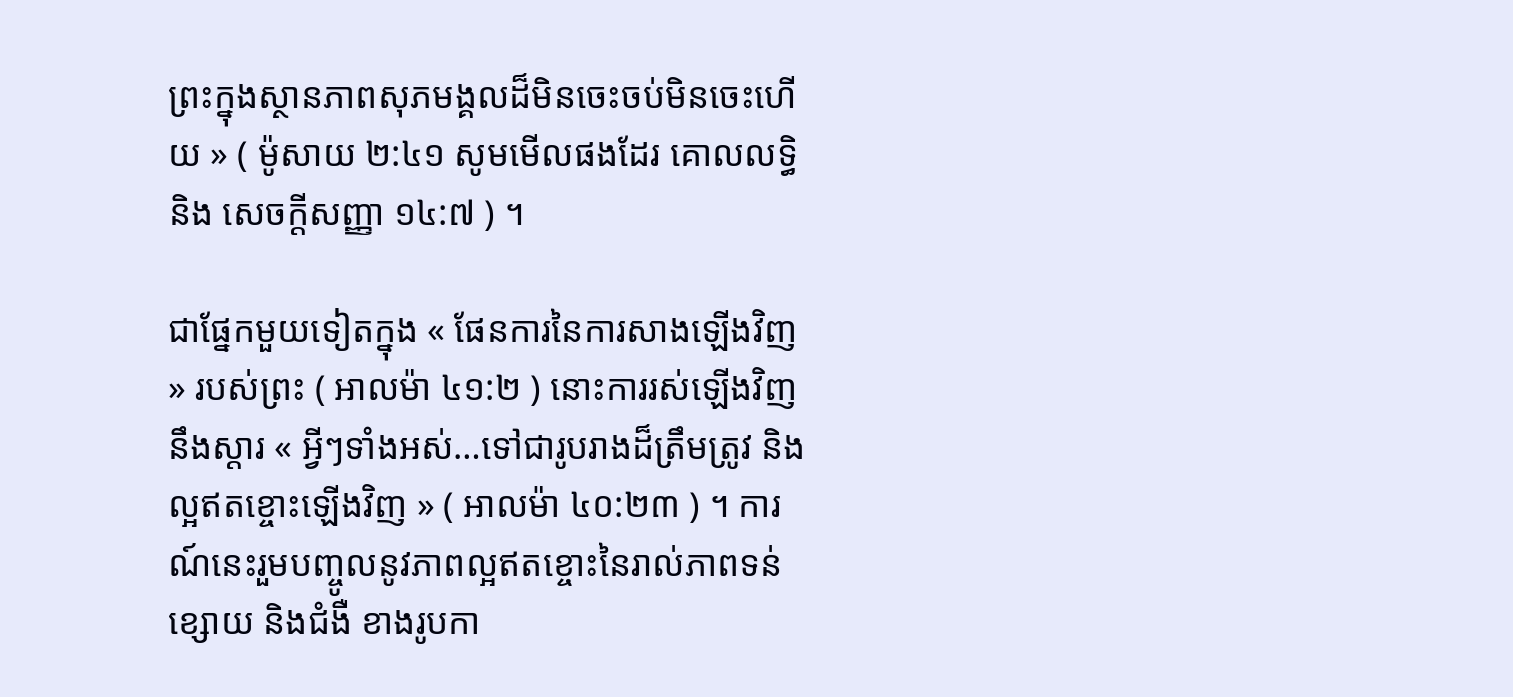ព្រះក្នុងស្ថានភាពសុភមង្គលដ៏មិនចេះចប់មិនចេះហើយ » ( ម៉ូសាយ ២:៤១ សូមមើលផងដែរ គោលលទ្ធិ និង សេចក្ដីសញ្ញា ១៤:៧ ) ។

ជាផ្នែកមួយទៀតក្នុង « ផែនការនៃការសាងឡើងវិញ » របស់ព្រះ ( អាលម៉ា ៤១:២ ) នោះការរស់ឡើងវិញនឹងស្ដារ « អ្វីៗទាំងអស់…ទៅជារូបរាងដ៏ត្រឹមត្រូវ និងល្អឥតខ្ចោះឡើងវិញ » ( អាលម៉ា ៤០:២៣ ) ។ ការណ៍នេះរួមបញ្ចូលនូវភាពល្អឥតខ្ចោះនៃរាល់ភាពទន់ខ្សោយ និងជំងឺ ខាងរូបកា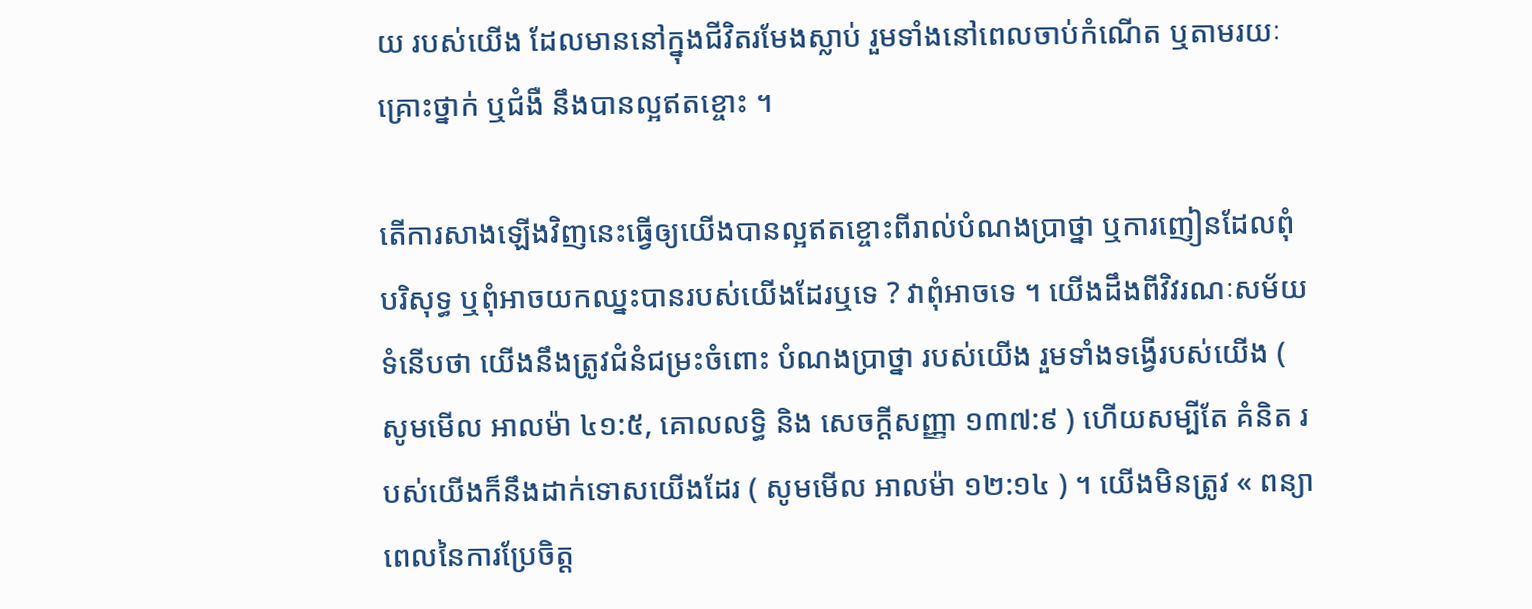យ របស់យើង ដែលមាននៅក្នុងជីវិតរមែងស្លាប់ រួមទាំងនៅពេលចាប់កំណើត ឬតាមរយៈគ្រោះថ្នាក់ ឬជំងឺ នឹងបានល្អឥតខ្ចោះ ។

តើការសាងឡើងវិញនេះធ្វើឲ្យយើងបានល្អឥតខ្ចោះពីរាល់បំណងប្រាថ្នា ឬការញៀនដែលពុំបរិសុទ្ធ ឬពុំអាចយកឈ្នះបានរបស់យើងដែរឬទេ ? វាពុំអាចទេ ។ យើងដឹងពីវិវរណៈសម័យទំនើបថា យើងនឹងត្រូវជំនំជម្រះចំពោះ បំណងប្រាថ្នា របស់យើង រួមទាំងទង្វើរបស់យើង ( សូមមើល អាលម៉ា ៤១:៥, គោលលទ្ធិ និង សេចក្ដីសញ្ញា ១៣៧:៩ ) ហើយសម្បីតែ គំនិត របស់យើងក៏នឹងដាក់ទោសយើងដែរ ( សូមមើល អាលម៉ា ១២:១៤ ) ។ យើងមិនត្រូវ « ពន្យាពេលនៃការប្រែចិត្ត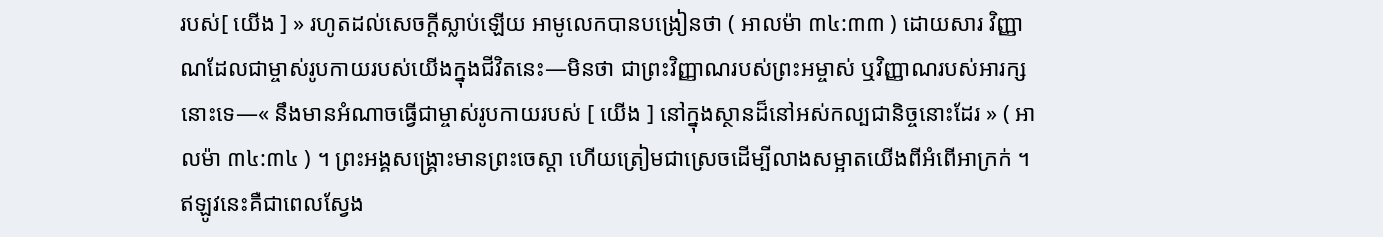របស់[ យើង ] » រហូតដល់សេចក្ដីស្លាប់ឡើយ អាមូលេកបានបង្រៀនថា ( អាលម៉ា ៣៤:៣៣ ) ដោយសារ វិញ្ញាណដែលជាម្ចាស់រូបកាយរបស់យើងក្នុងជីវិតនេះ—មិនថា ជាព្រះវិញ្ញាណរបស់ព្រះអម្ចាស់ ឬវិញ្ញាណរបស់អារក្សនោះទេ—« នឹងមានអំណាចធ្វើជាម្ចាស់រូបកាយរបស់ [ យើង ] នៅក្នុងស្ថានដ៏នៅអស់កល្បជានិច្ចនោះដែរ » ( អាលម៉ា ៣៤:៣៤ ) ។ ព្រះអង្គសង្គ្រោះមានព្រះចេស្ដា ហើយត្រៀមជាស្រេចដើម្បីលាងសម្អាតយើងពីអំពើអាក្រក់ ។ ឥឡូវនេះគឺជាពេលស្វែង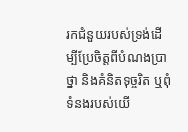រកជំនួយរបស់ទ្រង់ដើម្បីប្រែចិត្តពីបំណងប្រាថ្នា និងគំនិតទុច្ចរិត ឬពុំទំនងរបស់យើ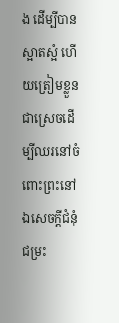ង ដើម្បីបានស្អាតស្អំ ហើយត្រៀមខ្លួនជាស្រេចដើម្បីឈរនៅចំពោះព្រះនៅឯសេចក្ដីជំនុំជម្រះ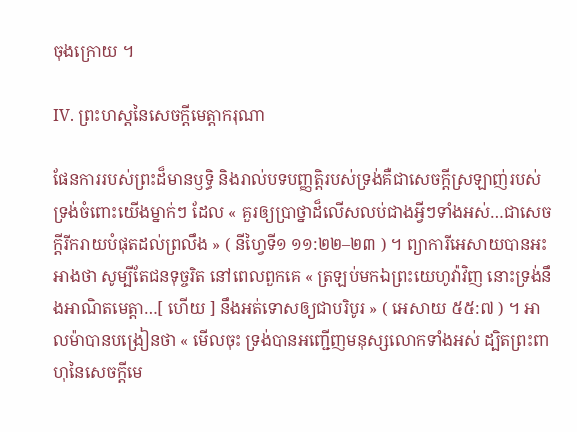ចុងក្រោយ ។

IV. ព្រះហស្ដនៃសេចក្ដីមេត្តាករុណា

ផែនការរបស់ព្រះដ៏មានឫទ្ធិ និងរាល់បទបញ្ញត្តិរបស់ទ្រង់គឺជាសេចក្ដីស្រឡាញ់របស់ទ្រង់ចំពោះយើងម្នាក់ៗ ដែល « គួរឲ្យប្រាថ្នាដ៏លើសលប់ជាងអ្វីៗទាំងអស់…ជាសេចក្ដីរីករាយបំផុតដល់ព្រលឹង » ( នីហ្វៃទី១ ១១:២២–២៣ ) ។ ព្យាការីអេសាយបានអះអាងថា សូម្បីតែជនទុច្ចរិត នៅពេលពួកគេ « ត្រឡប់មកឯព្រះយេហូវ៉ាវិញ នោះទ្រង់នឹងអាណិតមេត្តា…[ ហើយ ] នឹងអត់ទោសឲ្យជាបរិបូរ » ( អេសាយ ៥៥:៧ ) ។ អាលម៉ាបានបង្រៀនថា « មើលចុះ ទ្រង់បានអញ្ជើញមនុស្សលោកទាំងអស់ ដ្បិតព្រះពាហុនៃសេចក្ដីមេ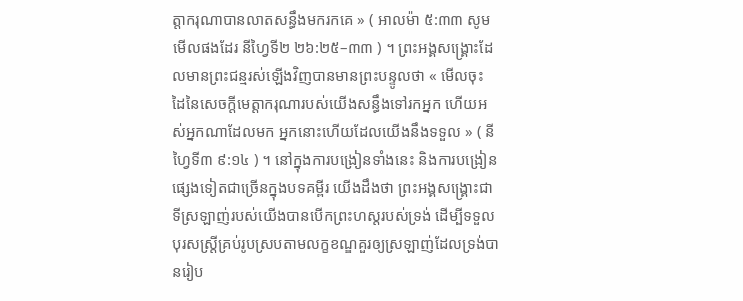ត្តាករុណាបានលាតសន្ធឹងមករកគេ » ( អាលម៉ា ៥:៣៣ សូមមើលផងដែរ នីហ្វៃទី២ ២៦:២៥–៣៣ ) ។ ព្រះអង្គសង្គ្រោះដែលមានព្រះជន្មរស់ឡើងវិញបានមានព្រះបន្ទូលថា « មើលចុះ ដៃនៃសេចក្ដីមេត្តាករុណារបស់យើងសន្ធឹងទៅរកអ្នក ហើយអស់អ្នកណាដែលមក អ្នកនោះហើយដែលយើងនឹងទទួល » ( នីហ្វៃទី៣ ៩:១៤ ) ។ នៅក្នុងការបង្រៀនទាំងនេះ និងការបង្រៀនផ្សេងទៀតជាច្រើនក្នុងបទគម្ពីរ យើងដឹងថា ព្រះអង្គសង្គ្រោះជាទីស្រឡាញ់របស់យើងបានបើកព្រះហស្ដរបស់ទ្រង់ ដើម្បីទទួលបុរសស្ត្រីគ្រប់រូបស្របតាមលក្ខខណ្ឌគួរឲ្យស្រឡាញ់ដែលទ្រង់បានរៀប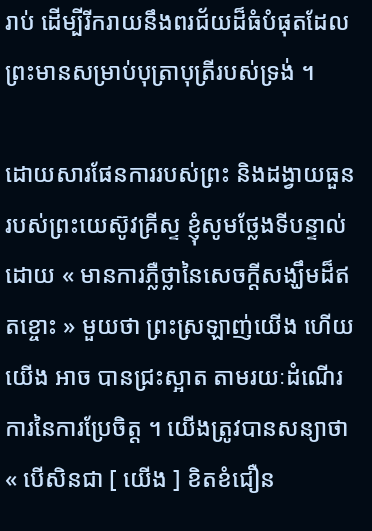រាប់ ដើម្បីរីករាយនឹងពរជ័យដ៏ធំបំផុតដែលព្រះមានសម្រាប់បុត្រាបុត្រីរបស់ទ្រង់ ។

ដោយសារផែនការរបស់ព្រះ និងដង្វាយធួនរបស់ព្រះយេស៊ូវគ្រីស្ទ ខ្ញុំសូមថ្លែងទីបន្ទាល់ដោយ « មានការភ្លឺថ្លានៃសេចក្ដីសង្ឃឹមដ៏ឥតខ្ចោះ » មួយថា ព្រះស្រឡាញ់យើង ហើយយើង អាច បានជ្រះស្អាត តាមរយៈដំណើរការនៃការប្រែចិត្ត ។ យើងត្រូវបានសន្យាថា « បើសិនជា [ យើង ] ខិតខំជឿន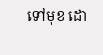ទៅមុខ ដោ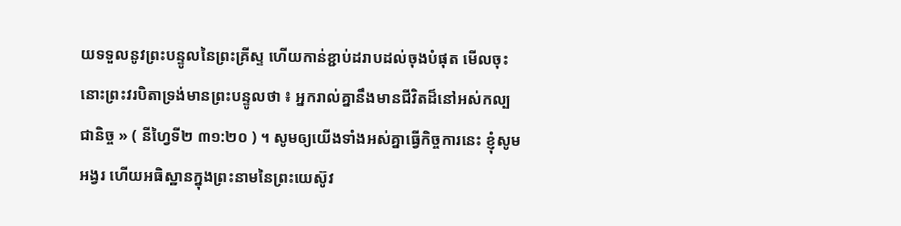យទទួលនូវព្រះបន្ទូលនៃព្រះគ្រីស្ទ ហើយកាន់ខ្ជាប់ដរាបដល់ចុងបំផុត មើលចុះ នោះព្រះវរបិតាទ្រង់មានព្រះបន្ទូលថា ៖ អ្នករាល់គ្នានឹងមានជីវិតដ៏នៅអស់កល្បជានិច្ច » ( នីហ្វៃទី២ ៣១:២០ ) ។ សូមឲ្យយើងទាំងអស់គ្នាធ្វើកិច្ចការនេះ ខ្ញុំសូមអង្វរ ហើយអធិស្ឋានក្នុងព្រះនាមនៃព្រះយេស៊ូវ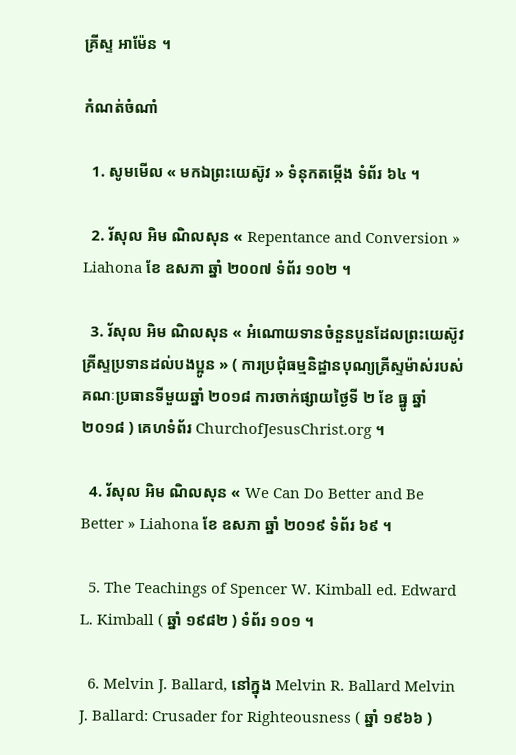គ្រីស្ទ អាម៉ែន ។

កំណត់ចំណាំ

  1. សូមមើល « មកឯព្រះយេស៊ូវ » ទំនុកតម្កើង ទំព័រ ៦៤ ។

  2. រ័សុល អិម ណិលសុន « Repentance and Conversion » Liahona ខែ ឧសភា ឆ្នាំ ២០០៧ ទំព័រ ១០២ ។

  3. រ័សុល អិម ណិលសុន « អំណោយទានចំនួនបួនដែលព្រះយេស៊ូវគ្រីស្ទប្រទានដល់បងប្អូន » ( ការប្រជុំធម្មនិដ្ឋានបុណ្យគ្រីស្ទម៉ាស់របស់គណៈប្រធានទីមួយឆ្នាំ ២០១៨ ការចាក់ផ្សាយថ្ងៃទី ២ ខែ ធ្នូ ឆ្នាំ២០១៨ ) គេហទំព័រ ChurchofJesusChrist.org ។

  4. រ័សុល អិម ណិលសុន « We Can Do Better and Be Better » Liahona ខែ ឧសភា ឆ្នាំ ២០១៩ ទំព័រ ៦៩ ។

  5. The Teachings of Spencer W. Kimball ed. Edward L. Kimball ( ឆ្នាំ ១៩៨២ ) ទំព័រ ១០១ ។

  6. Melvin J. Ballard, នៅក្នុង Melvin R. Ballard Melvin J. Ballard: Crusader for Righteousness ( ឆ្នាំ ១៩៦៦ )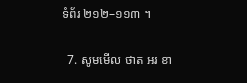ទំព័រ ២១២–១១៣ ។

  7. សូមមើល ថាត អរ ខា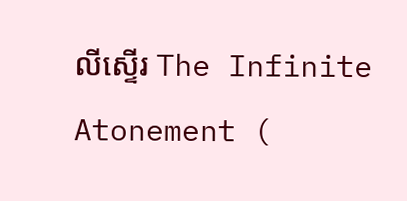លីស្ទើរ The Infinite Atonement (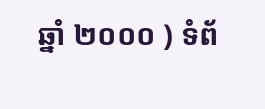ឆ្នាំ ២០០០ ) ទំព័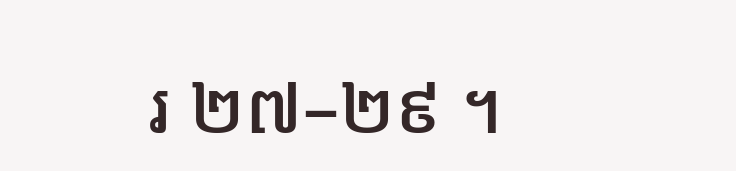រ ២៧–២៩ ។